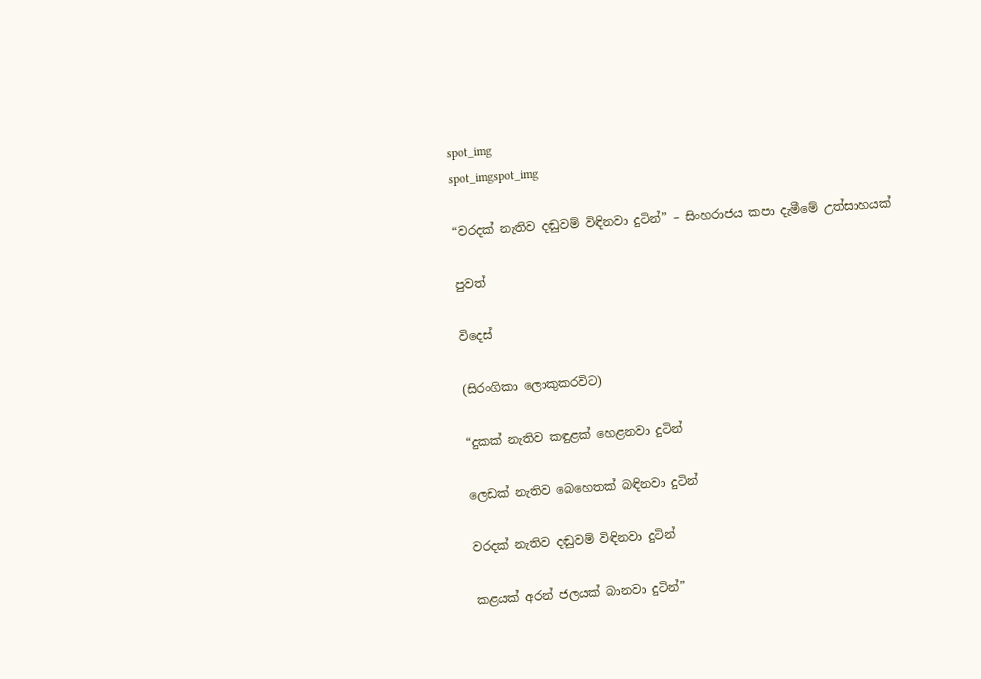spot_img
spot_imgspot_img

“වරදක් නැතිව දඬුවම් විඳිනවා දුටින්” – සිංහරාජය කපා දැමීමේ උත්සාහයක්

පුවත්

විදෙස්

(සිරංගිකා ලොකුකරවිට)

“දුකක් නැතිව කඳුළක් හෙළනවා දුටින්

ලෙඩක් නැතිව බෙහෙතක් බඳිනවා දුටින්

වරදක් නැතිව දඬුවම් විඳිනවා දුටින්

කළයක් අරන් ජලයක් බානවා දුටින්”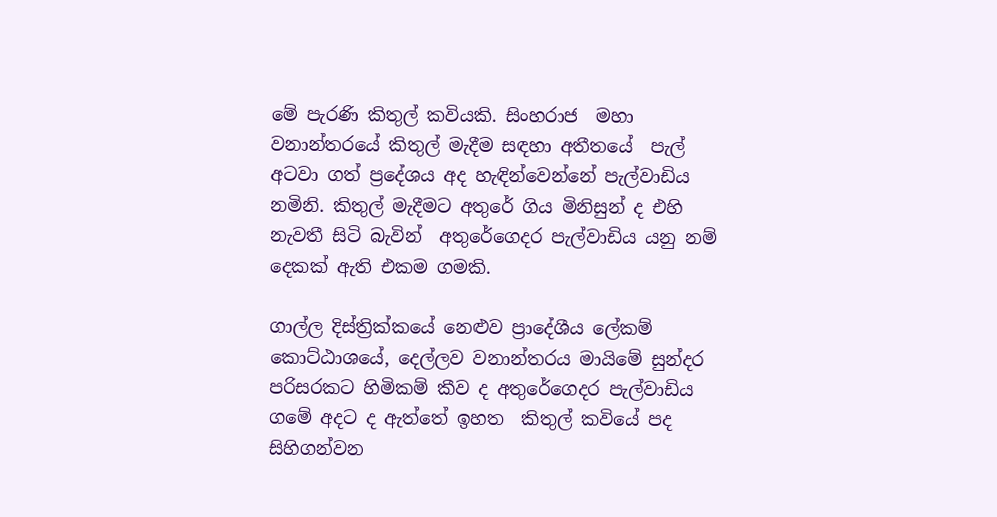මේ පැරණි කිතුල් කවියකි. සිංහරාජ  මහා වනාන්තරයේ කිතුල් මැදීම සඳහා අතීතයේ  පැල් අටවා ගත් ප්‍රදේශය අද හැඳින්වෙන්නේ පැල්වාඩිය නමිනි. කිතුල් මැදීමට අතුරේ ගිය මිනිසුන් ද එහි නැවතී සිටි බැවින්  අතුරේගෙදර පැල්වාඩිය යනු නම් දෙකක් ඇති එකම ගමකි.

ගාල්ල දිස්ත්‍රික්කයේ නෙළුව ප්‍රාදේශීය ලේකම් කොට්ඨාශයේ, දෙල්ලව වනාන්තරය මායිමේ සුන්දර පරිසරකට හිමිකම් කීව ද අතුරේගෙදර පැල්වාඩිය ගමේ අදට ද ඇත්තේ ඉහත  කිතුල් කවියේ පද සිහිගන්වන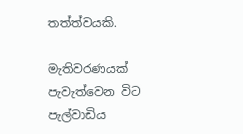තත්ත්වයකි.

මැතිවරණයක් පැවැත්වෙන විට පැල්වාඩිය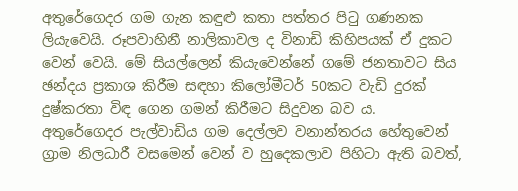අතුරේගෙදර ගම ගැන කඳුළු කතා පත්තර පිටු ගණනක ලියැවෙයි. රූපවාහිනී නාලිකාවල ද විනාඩි කිහිපයක් ඒ දුකට වෙන් වෙයි. මේ සියල්ලෙන් කියැවෙන්නේ ගමේ ජනතාවට සිය ඡන්දය ප්‍රකාශ කිරීම සඳහා කිලෝමීටර් 50කට වැඩි දුරක් දුෂ්කරතා විඳ ගෙන ගමන් කිරීමට සිදුවන බව ය. අතුරේගෙදර පැල්වාඩිය ගම දෙල්ලව වනාන්තරය හේතුවෙන් ග්‍රාම නිලධාරී වසමෙන් වෙන් ව හුදෙකලාව පිහිටා ඇති බවත්,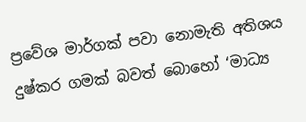ප්‍රවේශ මාර්ගක් පවා නොමැති අතිශය දුෂ්කර ගමක් බවත් බොහෝ ‘මාධ්‍ය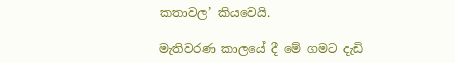කතාවල’ කියවෙයි.

මැතිවරණ කාලයේ දී මේ ගමට දැඩි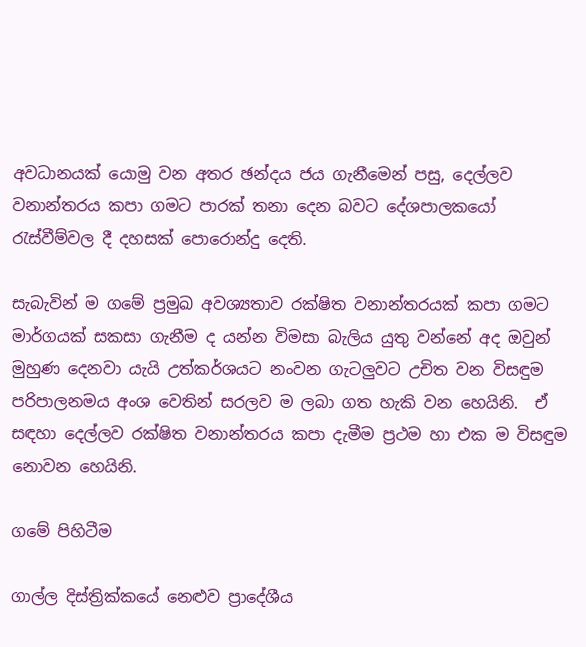අවධානයක් යොමු වන අතර ඡන්දය ජය ගැනීමෙන් පසු, දෙල්ලව වනාන්තරය කපා ගමට පාරක් තනා දෙන බවට දේශපාලකයෝ රැස්වීම්වල දී දහසක් පොරොන්දු දෙති.

සැබැවින් ම ගමේ ප්‍රමුඛ අවශ්‍යතාව රක්ෂිත වනාන්තරයක් කපා ගමට මාර්ගයක් සකසා ගැනීම ද යන්න විමසා බැලිය යුතු වන්නේ අද ඔවුන් මුහුණ දෙනවා යැයි උත්කර්ශයට නංවන ගැටලුවට උචිත වන විසඳුම පරිපාලනමය අංශ වෙතින් සරලව ම ලබා ගත හැකි වන හෙයිනි.  ඒ සඳහා දෙල්ලව රක්ෂිත වනාන්තරය කපා දැමීම ප්‍රථම හා එක ම විසඳුම නොවන හෙයිනි.

ගමේ පිහිටීම

ගාල්ල දිස්ත්‍රික්කයේ නෙළුව ප්‍රාදේශීය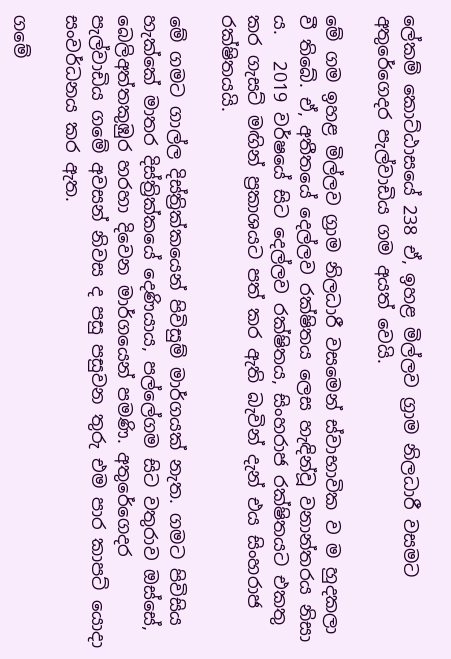ලේකම් කොට්ඨාසයේ 238 ඒ, ඉහළ මිල්ලව ග්‍රාම නිලධාරී වසමට අතුරේගෙදර පැල්වාඩිය ගම අයත් වෙයි.

මේ ගම ඉහළ මිල්ලව ග්‍රාම නිලධාරී වසමෙන් ස්වාභාවික ව ම හුදකලා වී තිබේ. ඒ, අතීතයේ දෙල්ලව රක්ෂිතය ලෙස හැඳින්වූ වනාන්තරය නිසා ය.   2019 වර්ෂයේ සිට දෙල්ලව රක්ෂිතය, සිංහරාජ රක්ෂිතයට එකතු කර ගැසට් මඟින් ප්‍රකාශයට පත් කර ඇති බැවින් දැන් එය සිංහරාජ රක්ෂිතයයි.

මේ ගමට ගාල්ල දිස්ත්‍රික්කයෙන් පිවිසුම් මාර්ගයක් නැත. ගමට පිවිසිය හැක්කේ මාතර දිස්ත්‍රික්කයේ දෙණියාය, පල්ලේගම සිට වතුරාව ඔස්සේ, බෙලිඅත්තකුඹුර හරහා දිවෙන මාර්ගයෙන් පමණි. අතුරේගෙදර පැල්වාඩිය ගමේ අවසන් නිවස ද පසු පසුවන තුරු එම පාර කාපට් යොදා සංවර්ධනය කර ඇත.

ගම‍ේ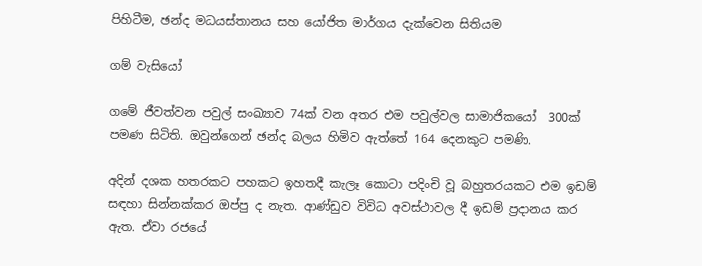පිහිටීම, ඡන්ද මධයස්තානය සහ ය‍ෝජිත මාර්ගය දැක්වෙන සිතියම

ගම් වැසියෝ

ගමේ ජීවත්වන පවුල් සංඛ්‍යාව 74ක් වන අතර එම පවුල්වල සාමාජිකයෝ  300ක් පමණ සිටිති. ඔවුන්ගෙන් ඡන්ද බලය හිමිව ඇත්තේ 164 දෙනකුට පමණි.

අදින් දශක හතරකට පහකට ඉහතදී කැලෑ කොටා පදිංචි වූ බහුතරයකට එම ඉඩම් සඳහා සින්නක්කර ඔප්පු ද නැත. ආණ්ඩුව විවිධ අවස්ථාවල දී ඉඩම් ප්‍රදානය කර ඇත. ඒවා රජයේ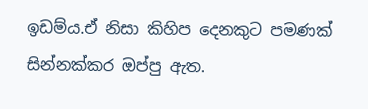ඉඩම්ය.ඒ නිසා කිහිප දෙනකුට පමණක් සින්නක්කර ඔප්පු ඇත.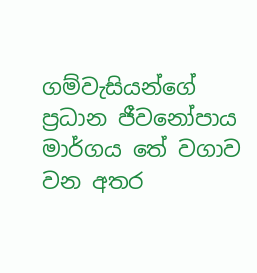ගම්වැසියන්ගේ ප්‍රධාන ජීවනෝපාය මාර්ගය තේ වගාව වන අතර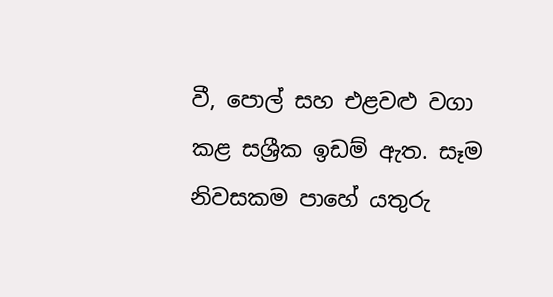වී, පොල් සහ එළවළු වගා කළ සශ්‍රීක ඉඩම් ඇත. සෑම නිවසකම පාහේ යතුරු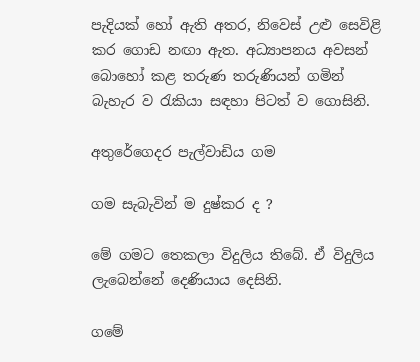පැදියක් හෝ ඇති අතර, නිවෙස් උළු සෙවිළි කර ගොඩ නඟා ඇත. අධ්‍යාපනය අවසන් බොහෝ කළ තරුණ තරුණියන් ගමින් බැහැර ව රැකියා ‍සඳහා පිටත් ව ගොසිනි.

අතුරේගෙදර පැල්වාඩිය ගම

ගම සැබැවින් ම දුෂ්කර ද ?

මේ ගමට තෙකලා විදුලිය තිබේ. ඒ විදුලිය ලැබෙන්නේ දෙණියාය දෙසිනි.

ගමේ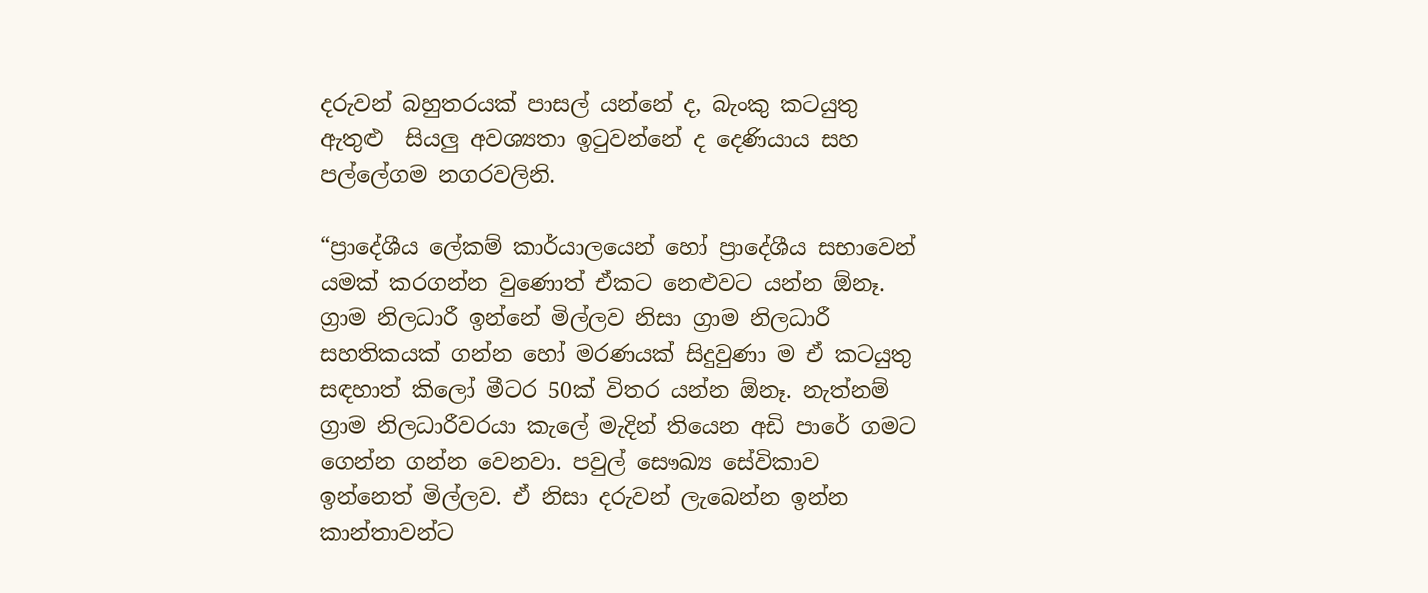දරුවන් බහුතරයක් පාසල් යන්නේ ද, බැංකු කටයුතු  ඇතුළු  සියලු අවශ්‍යතා ඉටුවන්නේ ද දෙණියාය සහ පල්ලේගම නගරවලිනි.

“ප්‍රාදේශීය ලේකම් කාර්යාලයෙන් හෝ ප්‍රාදේශීය සභාවෙන් යමක් කරගන්න වුණොත් ඒකට නෙළුවට යන්න ඕනෑ. ග්‍රාම නිලධාරී ඉන්නේ මිල්ලව නිසා ග්‍රාම නිලධාරී සහතිකයක් ගන්න හෝ මරණයක් සිදුවුණා ම ඒ කටයුතු සඳහාත් කිලෝ මීටර 50ක් විතර යන්න ඕනෑ. නැත්නම් ග්‍රාම නිලධාරීවරයා කැලේ මැදින් තියෙන අඩි පාරේ ගමට ගෙන්න ගන්න වෙනවා. පවුල් සෞඛ්‍ය සේවිකාව ඉන්නෙත් මිල්ලව. ඒ නිසා දරුවන් ලැබෙන්න ඉන්න කාන්තාවන්ට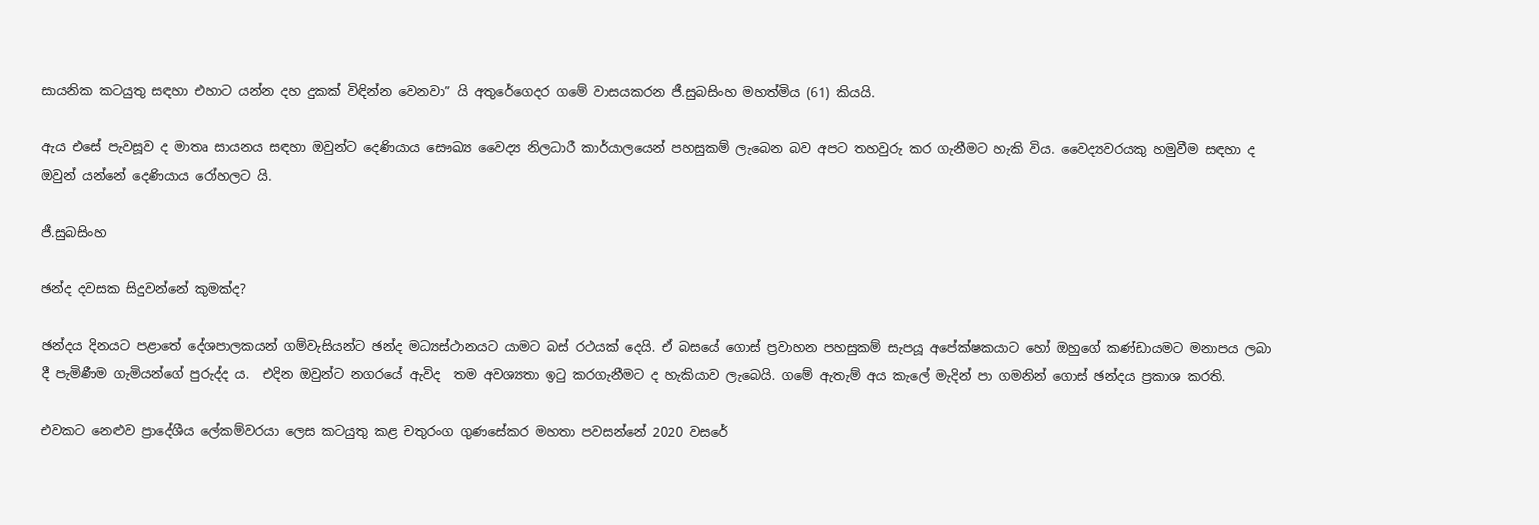සායනික කටයුතු සඳහා එහාට යන්න දහ දුකක් විඳින්න වෙනවා” යි අතුරේගෙදර ගමේ වාසයකරන ජී.සුබසිංහ මහත්මිය (61) කියයි.

ඇය එසේ පැවසූව ද මාතෘ සායනය සඳහා ඔවුන්ට දෙණියාය සෞඛ්‍ය වෛද්‍ය නිලධාරී කාර්යාලයෙන් පහසුකම් ලැබෙන බව අපට තහවුරු කර ගැනීමට හැකි විය. වෛද්‍යවරයකු හමුවීම සඳහා ද ඔවුන් යන්නේ දෙණියාය රෝහලට යි.

ජී.සුබසිංහ

ඡන්ද දවසක සිදුවන්නේ කුමක්ද?

ඡන්දය දිනයට පළාතේ දේශපාලකයන් ගම්වැසියන්ට ඡන්ද මධ්‍යස්ථානයට යාමට බස් රථයක් දෙයි. ඒ බසයේ ගොස් ප්‍රවාහන පහසුකම් සැපයූ අපේක්ෂකයාට හෝ ඔහුගේ කණ්ඩායමට මනාපය ලබා දී පැමිණීම ගැමියන්ගේ පුරුද්ද ය.  එදින ඔවුන්ට නගරයේ ඇවිද  තම අවශ්‍යතා ඉටු කරගැනීමට ද හැකියාව ලැබෙයි. ගමේ ඇතැම් අය කැලේ මැදින් පා ගමනින් ගොස් ඡන්දය ප්‍රකාශ කරති.

එවකට නෙළුව ප්‍රාදේශීය ලේකම්වරයා ලෙස කටයුතු කළ චතුරංග ගුණසේකර මහතා පවසන්නේ 2020 වසරේ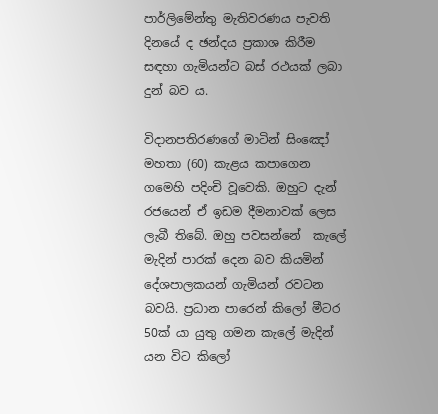පාර්ලිමේන්තු මැතිවරණය පැවති දිනයේ ද ඡන්දය ප්‍රකාශ කිරීම සඳහා ගැමියන්ට බස් රථයක් ලබා දුන් බව ය.

විදානපතිරණගේ මාටින් සිංඤෝ මහතා (60) කැළය කපාගෙන ගමෙහි පදිංචි වූවෙකි. ඔහුට දැන් රජයෙන් ඒ ඉඩම දීමනාවක් ලෙස ලැබී තිබේ. ඔහු පවසන්නේ  කැලේ මැදින් පාරක් දෙන බව කියමින් දේශපාලකයන් ගැමියන් රවටන බවයි. ප්‍රධාන පාරෙන් කිලෝ මීටර 50ක් යා යුතු ගමන කැලේ මැදින් යන විට කිලෝ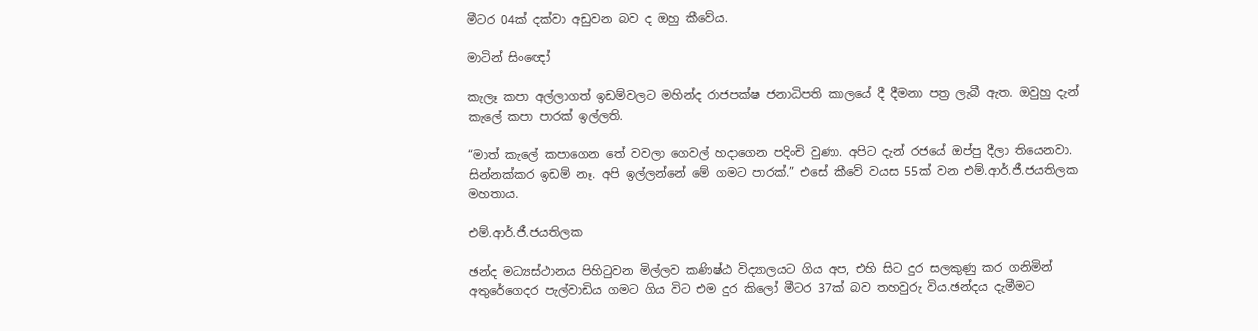මීටර 04ක් දක්වා අඩුවන බව ද ඔහු කීවේය.

මාටින් සිංඥෝ

කැලෑ කපා අල්ලාගත් ඉඩම්වලට මහින්ද රාජපක්ෂ ජනාධිපති කාලයේ දී දීමනා පත්‍ර ලැබී ඇත. ඔවුහු දැන් කැලේ කපා පාරක් ඉල්ලති.

“මාත් කැලේ කපාගෙන තේ වවලා ගෙවල් හදාගෙන පදිංචි වුණා. අපිට දැන් රජයේ ඔප්පු දීලා තියෙනවා. සින්නක්කර ඉඩම් නෑ. අපි ඉල්ලන්නේ මේ ගමට පාරක්.” එසේ කීවේ වයස 55ක් වන එම්.ආර්.ජී.ජයතිලක මහතාය.

එම්.ආර්.ජී.ජයතිලක

ඡන්ද මධ්‍යස්ථානය පිහිටුවන මිල්ලව කණිෂ්ඨ විද්‍යාලයට ගිය අප, එහි සිට දුර සලකුණු කර ගනිමින් අතුරේගෙදර පැල්වාඩිය ගමට ගිය විට එම දුර කිලෝ මීටර 37ක් බව තහවුරු විය.ඡන්දය දැමීමට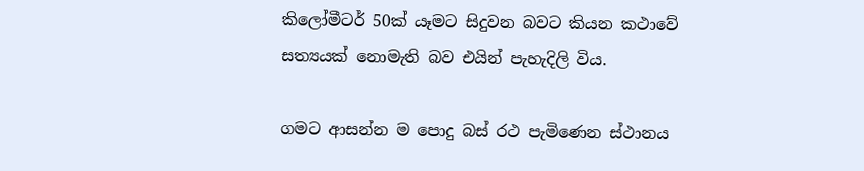කිලෝමීටර් 50ක් යෑමට සිදුවන බවට කියන කථාවේ සත්‍යයක් නොමැති බව එයින් පැහැදිලි විය.

ගමට ආසන්න ම පොදු බස් රථ පැමිණෙන ස්ථානය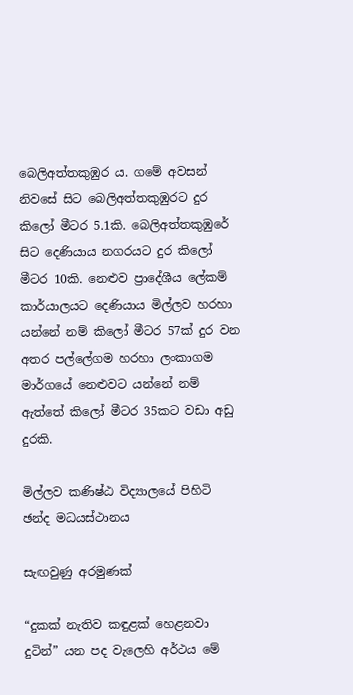බෙලිඅත්තකුඹුර ය. ගමේ අවසන් නිවසේ සිට බෙලිඅත්තකුඹුරට දුර කිලෝ මීටර 5.1කි. බෙලිඅත්තකුඹුරේ සිට දෙණියාය නගරයට දුර කිලෝ මීටර 10කි. නෙළුව ප්‍රාදේශීය ලේකම් කාර්යාලයට දෙණියාය මිල්ලව හරහා යන්නේ නම් කිලෝ මීටර 57ක් දුර වන අතර පල්ලේගම හරහා ලංකාගම මාර්ගයේ නෙළුවට යන්නේ නම් ඇත්තේ කිලෝ මීටර 35කට වඩා අඩු දුරකි.

මිල්ලව කණිෂ්ඨ විද්‍යාලයේ පිහිටි ඡන්ද මධයස්ථානය

සැඟවුණු අරමුණක්

“දුකක් නැතිව කඳුළක් හෙළනවා දුටින්” යන පද වැලෙහි අර්ථය මේ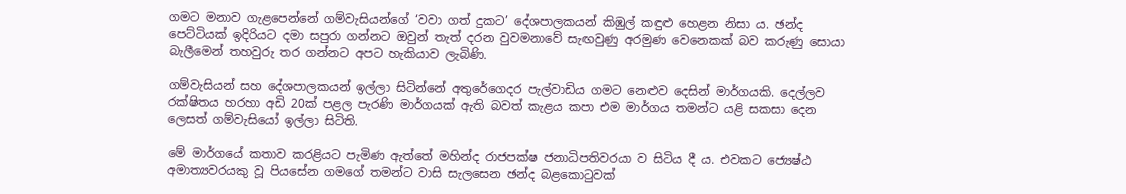ගමට මනාව ගැළපෙන්නේ ගම්වැසියන්ගේ ‘වවා ගත් දුකට’ දේශපාලකයන් කිඹුල් කඳුළු හෙළන නිසා ය. ඡන්ද පෙට්ටියක් ඉදිරියට දමා සපුරා ගන්නට ඔවුන් තැත් දරන වුවමනාවේ සැඟවුණු අරමුණ වෙනෙකක් බව කරුණු සොයා බැලීමෙන් තහවුරු තර ගන්නට අපට හැකියාව ලැබිණි.

ගම්වැසියන් සහ දේශපාලකයන් ඉල්ලා සිටින්නේ අතුරේගෙදර පැල්වාඩිය ගමට නෙළුව දෙසින් මාර්ගයකි. දෙල්ලව රක්ෂිතය හරහා අඩි 20ක් පළල පැරණි මාර්ගයක් ඇති බවත් කැළය කපා එම මාර්ගය තමන්ට යළි සකසා දෙන ලෙසත් ගම්වැසියෝ ඉල්ලා සිටිති.

මේ මාර්ගයේ කතාව කරළියට පැමිණ ඇත්තේ මහින්ද රාජපක්ෂ ජනාධිපතිවරයා ව සිටිය දී ය. එවකට ජ්‍යෙෂ්ඨ අමාත්‍යවරයකු වූ පියසේන ගමගේ තමන්ට වාසි සැලසෙන ඡන්ද බළකොටුවක්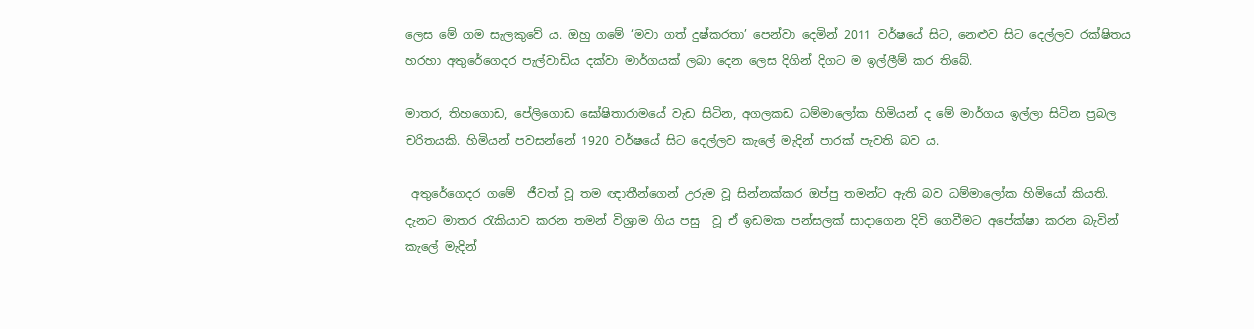ලෙස මේ ගම සැලකුවේ ය. ඔහු ගමේ ‘මවා ගත් දුෂ්කරතා’ පෙන්වා දෙමින් 2011 වර්ෂයේ සිට, නෙළුව සිට දෙල්ලව රක්ෂිතය හරහා අතුරේගෙදර පැල්වාඩිය දක්වා මාර්ගයක් ලබා දෙන ලෙස දිගින් දිගට ම ඉල්ලීම් කර තිබේ.

මාතර, තිහගොඩ, පේලිගොඩ ඝෝෂිතාරාමයේ වැඩ සිටින, අගලකඩ ධම්මාලෝක හිමියන් ද මේ මාර්ගය ඉල්ලා සිටින ප්‍රබල චරිතයකි. හිමියන් පවසන්නේ 1920 වර්ෂයේ සිට දෙල්ලව කැලේ මැදින් පාරක් පැවති බව ය.

 අතුරේගෙදර ගමේ  ජීවත් වූ තම ඥාතීන්ගෙන් උරුම වූ සින්නක්කර ඔප්පු තමන්ට ඇති බව ධම්මාලෝක හිමියෝ කියති. දැනට මාතර රැකියාව කරන තමන් විශ්‍රාම ගිය පසු  වූ ඒ ඉඩමක පන්සලක් සාදාගෙන දිවි ගෙවීමට අපේක්ෂා කරන බැවින් කැලේ මැදින්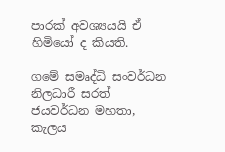පාරක් අවශ්‍යයයි ඒ හිමියෝ ද කියති.

ගමේ සමෘද්ධි සංවර්ධන නිලධාරී සරත් ජයවර්ධන මහතා, කැලය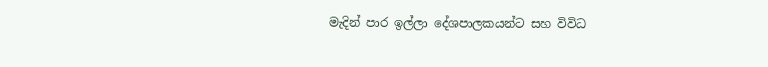මැදින් පාර ඉල්ලා දේශපාලකයන්ට සහ විවිධ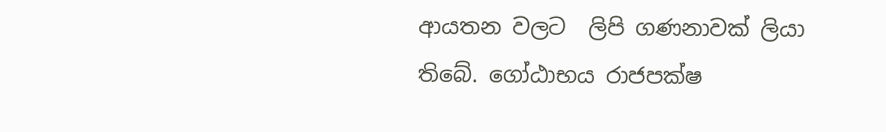ආයතන වලට  ලිපි ගණනාවක් ලියා තිබේ. ගෝඨාභය රාජපක්ෂ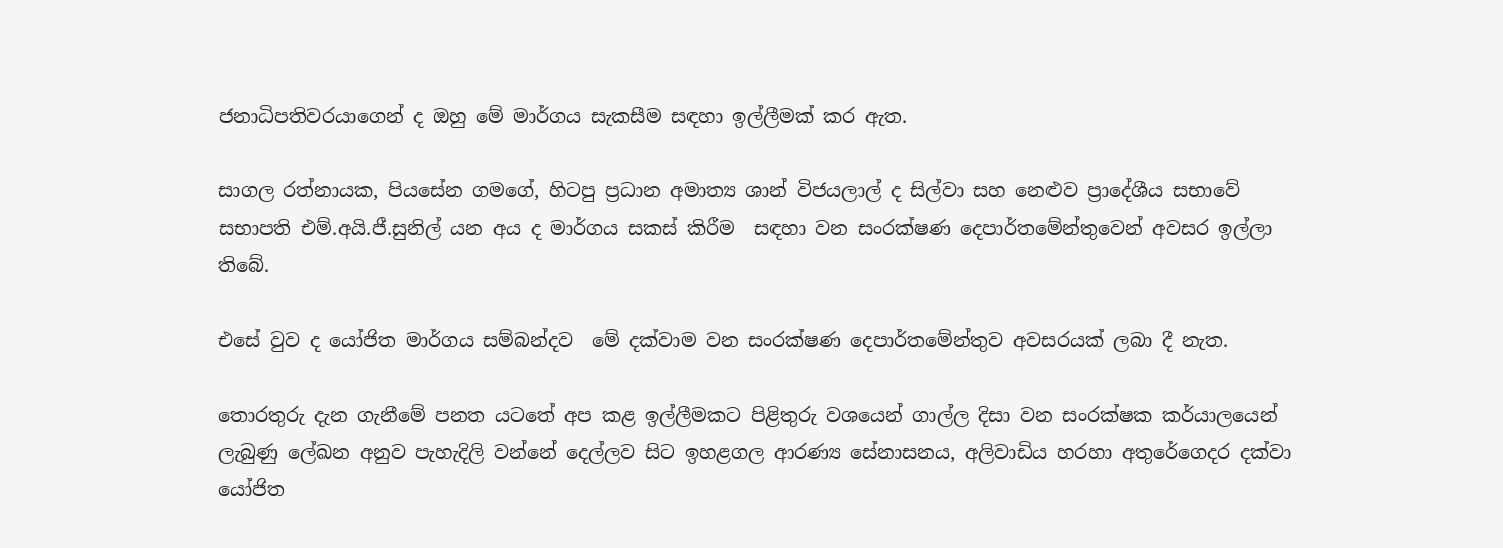ජනාධිපතිවරයාගෙන් ද ඔහු මේ මාර්ගය සැකසීම සඳහා ඉල්ලීමක් කර ඇත.

සාගල රත්නායක, පියසේන ගමගේ, හිටපු ප්‍රධාන අමාත්‍ය ශාන් විජයලාල් ද සිල්වා සහ නෙළුව ප්‍රාදේශීය සභාවේ සභාපති එම්.අයි.ජී.සුනිල් යන අය ද මාර්ගය සකස් කිරීම  සඳහා වන සංරක්ෂණ දෙපාර්තමේන්තුවෙන් අවසර ඉල්ලා තිබේ.

එසේ වුව ද යෝජිත මාර්ගය සම්බන්දව  මේ දක්වාම වන සංරක්ෂණ දෙපාර්තමේන්තුව අවසරයක් ලබා දී නැත.

තොරතුරු දැන ගැනීමේ පනත යටතේ අප කළ ඉල්ලීමකට පිළිතුරු වශයෙන් ගාල්ල දිසා වන සංරක්ෂක කර්යාලයෙන් ලැබුණු ලේඛන අනුව පැහැදිලි වන්නේ දෙල්ලව සිට ඉහළගල ආරණ්‍ය සේනාසනය, අලිවාඩිය හරහා අතුරේගෙදර දක්වා යෝජිත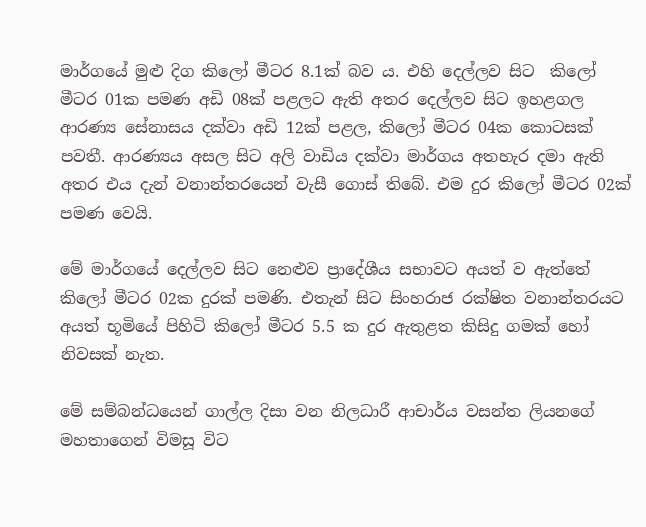මාර්ගයේ මුළු දිග කිලෝ මීටර 8.1ක් බව ය. එහි දෙල්ලව සිට  කිලෝ මීටර 01ක පමණ අඩි 08ක් පළලට ඇති අතර දෙල්ලව සිට ඉහළගල ආරණ්‍ය සේනාසය දක්වා අඩි 12ක් පළල, කිලෝ මීටර 04ක කොටසක් පවතී. ආරණ්‍යය අසල සිට අලි වාඩිය දක්වා මාර්ගය අතහැර දමා ඇති අතර එය දැන් වනාන්තරයෙන් වැසී ගොස් තිබේ. එම දුර කිලෝ මීටර 02ක් පමණ වෙයි.

මේ මාර්ගයේ දෙල්ලව සිට නෙළුව ප්‍රාදේශීය සභාවට අයත් ව ඇත්තේ කිලෝ මීටර 02ක දුරක් පමණි. එතැන් සිට සිංහරාජ රක්ෂිත වනාන්තරයට අයත් භූමියේ පිහිටි කිලෝ මීටර 5.5 ක දුර ඇතුළත කිසිදු ගමක් හෝ නිවසක් නැත.

මේ සම්බන්ධයෙන් ගාල්ල දිසා වන නිලධාරී ආචාර්ය වසන්ත ලියනගේ මහතාගෙන් විමසූ විට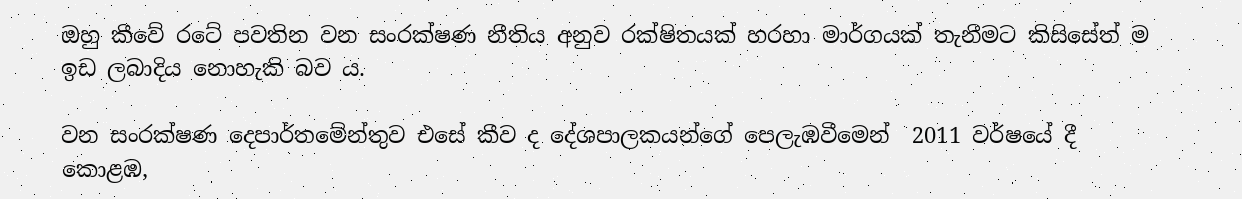ඔහු කීවේ රටේ පවතින වන සංරක්ෂණ නීතිය අනුව රක්ෂිතයක් හරහා මාර්ගයක් තැනීමට කිසිසේත් ම ඉඩ ලබාදිය නොහැකි බව ය.

වන සංරක්ෂණ දෙපාර්තමේන්තුව එසේ කීව ද දේශපාලකයන්ගේ පෙලැඹවීමෙන්  2011 වර්ෂයේ දී කොළඹ,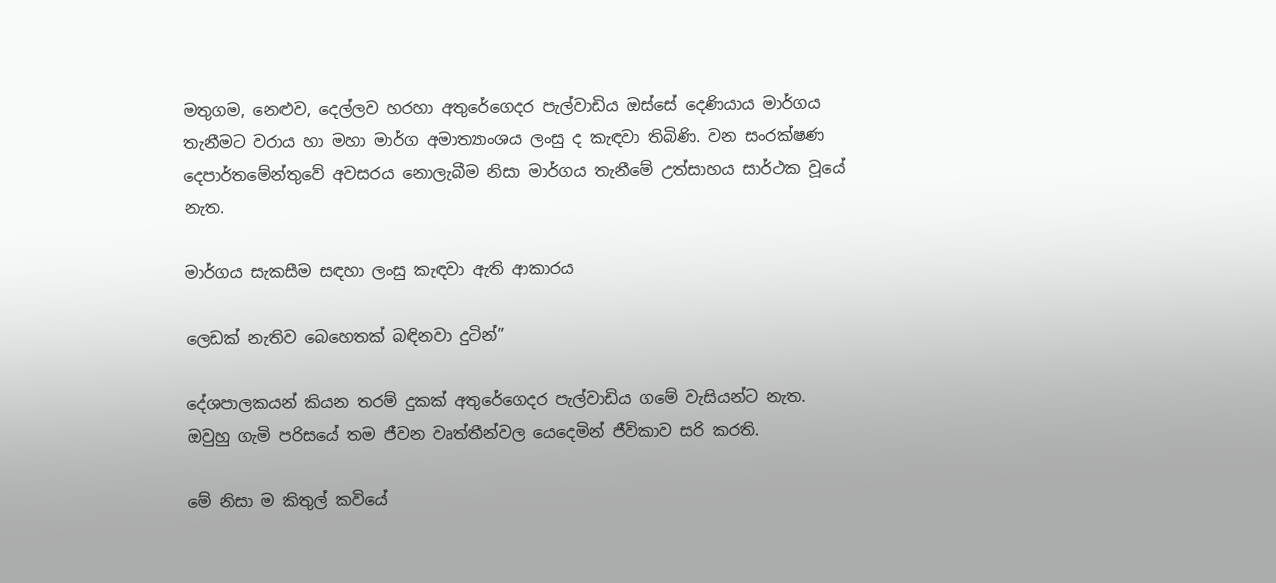මතුගම, නෙළුව, දෙල්ලව හරහා අතුරේගෙදර පැල්වාඩිය ඔස්සේ දෙණියාය මාර්ගය තැනීමට වරාය හා මහා මාර්ග අමාත්‍යාංශය ලංසු ද කැඳවා තිබිණි. වන සංරක්ෂණ දෙපාර්තමේන්තුවේ අවසරය නොලැබීම නිසා මාර්ගය තැනීමේ උත්සාහය සාර්ථක වූයේ නැත.

මාර්ගය සැකසීම සඳහා ලංසු කැඳවා ඇති ආකාරය

ලෙඩක් නැතිව බෙහෙතක් බඳිනවා දුටින්”

දේශපාලකයන් ‍කියන තරම් දුකක් අතුරේගෙදර පැල්වාඩිය ගමේ වැසියන්ට නැත.  ඔවුහු ගැමි පරිසයේ තම ජීවන වෘත්තීන්වල යෙදෙමින් ජීවිකාව සරි කරති.

මේ නිසා ම කිතුල් කවියේ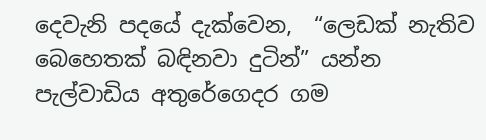දෙවැනි පදයේ දැක්වෙන,  “ලෙඩක් නැතිව බෙහෙතක් බඳිනවා දුටින්” යන්න පැල්වාඩිය අතුරේගෙදර ගම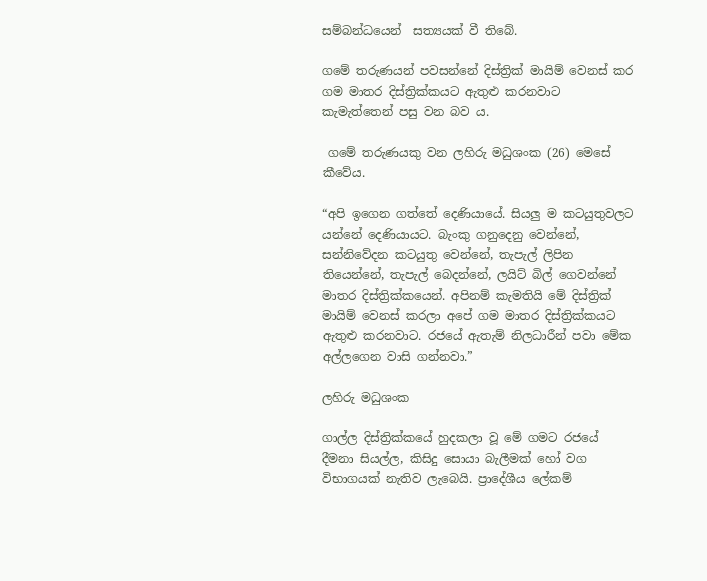සම්බන්ධයෙන්  සත්‍යයක් වී තිබේ.

ගමේ තරුණයන් පවසන්නේ දිස්ත්‍රික් මායිම් වෙනස් කර ගම මාතර දිස්ත්‍රික්කයට ඇතුළු කරනවාට කැමැත්තෙන් පසු වන බව ය.

 ගමේ තරුණයකු වන ලහිරු මධුශංක (26) මෙසේ කීවේය.

“අපි ඉගෙන ගත්තේ දෙණියායේ. සියලු ම කටයුතුවලට යන්නේ දෙණියායට. බැංකු ගනුදෙනු වෙන්නේ, සන්නිවේදන කටයුතු වෙන්නේ, තැපැල් ලිපින තියෙන්නේ, තැපැල් බෙදන්නේ, ලයිට් බිල් ගෙවන්නේ මාතර දිස්ත්‍රික්කයෙන්. අපිනම් කැමතියි මේ දිස්ත්‍රික් මායිම් වෙනස් කරලා අපේ ගම මාතර දිස්ත්‍රික්කයට ඇතුළු කරනවාට. රජයේ ඇතැම් නිලධාරීන් පවා මේක අල්ලගෙන වාසි ගන්නවා.”

ලහිරු මධුශංක

ගාල්ල දිස්ත්‍රික්කයේ හුදකලා වූ මේ ගමට රජයේ දීමනා සියල්ල, කිසිදු සොයා බැලීමක් හෝ වග විභාගයක් නැතිව ලැබෙයි. ප්‍රාදේශීය ලේකම්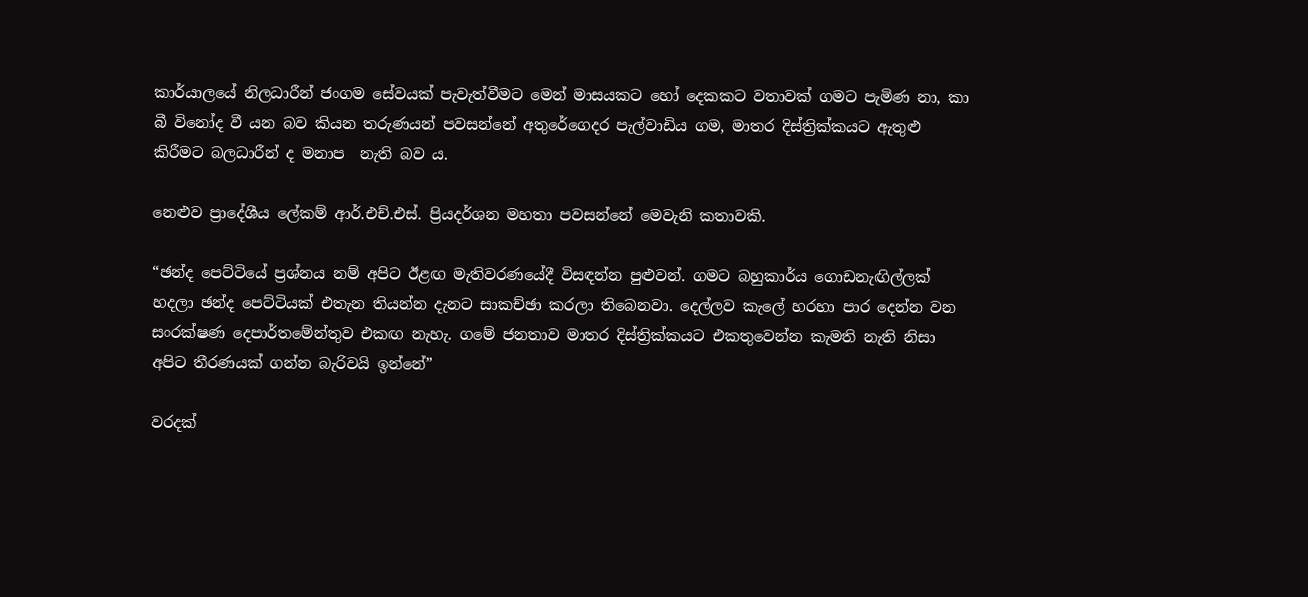කාර්යාලයේ නිලධාරීන් ජංගම සේවයක් පැවැත්වීමට මෙන් මාසයකට හෝ දෙකකට වතාවක් ගමට පැමිණ නා, කා බී විනෝද වී යන බව කියන තරුණයන් පවසන්නේ අතුරේගෙදර පැල්වාඩිය ගම, මාතර දිස්ත්‍රික්කයට ඇතුළු කිරීමට බලධාරීන් ද මනාප  නැති බව ය.

නෙළුව ප්‍රාදේශීය ලේකම් ආර්.එච්.එස්. ප්‍රියදර්ශන මහතා පවසන්නේ මෙවැනි කතාවකි.

“ඡන්ද පෙට්ටියේ ප්‍රශ්නය නම් අපිට ඊළඟ මැතිවරණයේදී විසඳන්න පුළුවන්. ගමට බහුකාර්ය ගොඩනැඟිල්ලක් හදලා ඡන්ද පෙට්ටියක් එතැන තියන්න දැනට සාකච්ඡා කරලා තිබෙනවා. දෙල්ලව කැලේ හරහා පාර දෙන්න වන සංරක්ෂණ දෙපාර්තමේන්තුව එකඟ නැහැ. ගමේ ජනතාව මාතර දිස්ත්‍රික්කයට එකතුවෙන්න කැමති නැති නිසා අපිට තීරණයක් ගන්න බැරිවයි ඉන්නේ”

වරදක්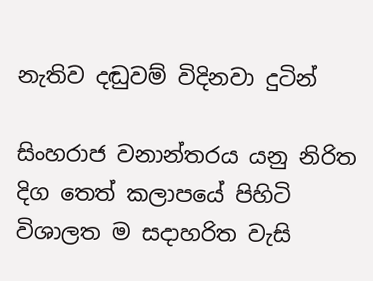නැතිව දඬුවම් විදිනවා දුටින්

සිංහරාජ වනාන්තරය යනු නිරිත දිග තෙත් කලාපයේ පිහිටි විශාලත ම සදාහරිත වැසි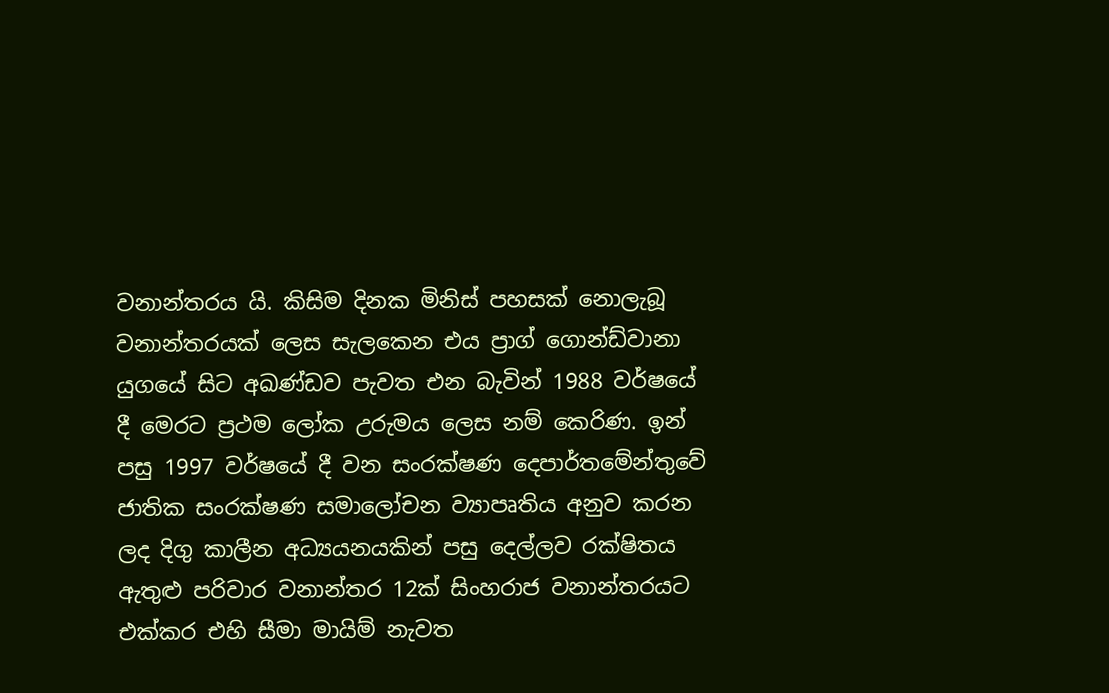වනාන්තරය යි. කිසිම දිනක මිනිස් පහසක් නොලැබූ වනාන්තරයක් ලෙස සැලකෙන එය ප්‍රාග් ගොන්ඩ්වානා යුගයේ සිට අඛණ්ඩව පැවත එන බැවින් 1988 වර්ෂයේ දී මෙරට ප්‍රථම ලෝක උරුමය ලෙස නම් කෙරිණ. ඉන් පසු 1997 වර්ෂයේ දී වන සංරක්ෂණ දෙපාර්තමේන්තුවේ ජාතික සංරක්ෂණ සමාලෝචන ව්‍යාපෘතිය අනුව කරන ලද දිගු කාලීන අධ්‍යයනයකින් පසු දෙල්ලව රක්ෂිතය ඇතුළු පරිවාර වනාන්තර 12ක් සිංහරාජ වනාන්තරයට එක්කර එහි සීමා මායිම් නැවත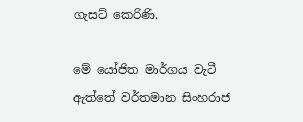ගැසට් කෙරිණි.

මේ ‍යෝජිත මාර්ගය වැටී ඇත්තේ වර්තමාන සිංහරාජ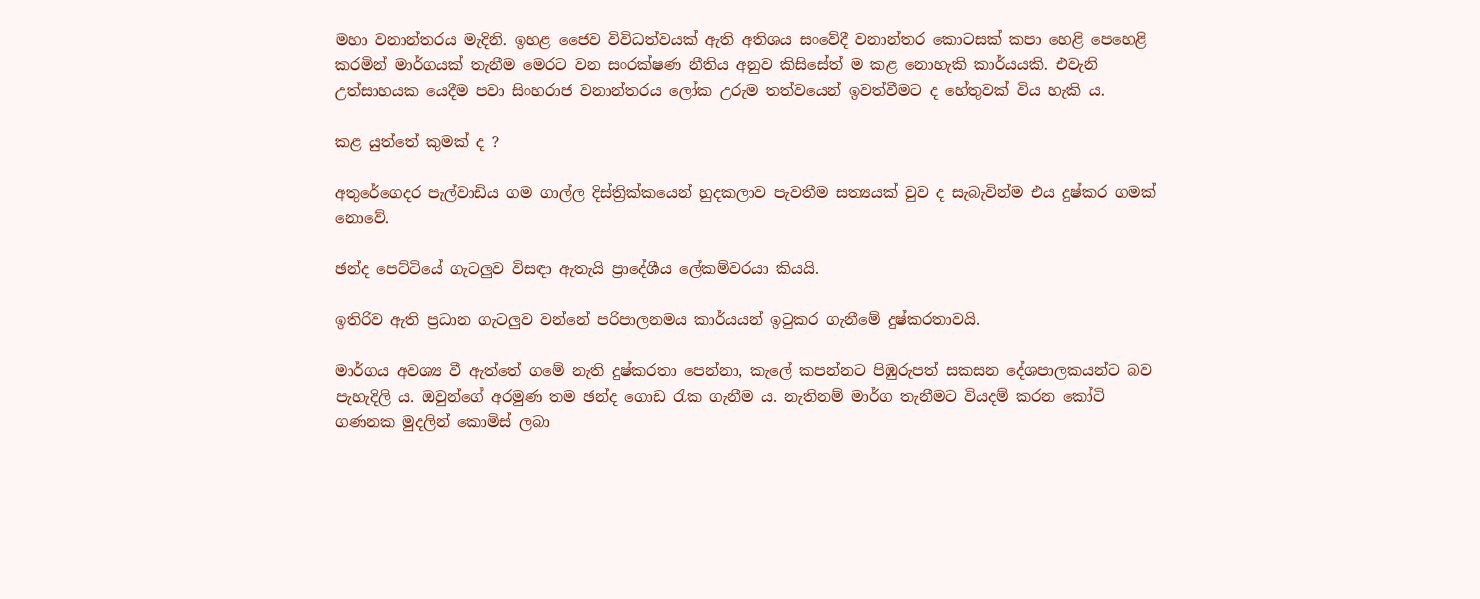මහා වනාන්තරය මැදිනි. ඉහළ ජෛව විවිධත්වයක් ඇති අතිශය සංවේදී වනාන්තර කොටසක් කපා හෙළි පෙහෙළි කරමින් මාර්ගයක් තැනීම මෙරට වන සංරක්ෂණ නීතිය අනුව කිසිසේත් ම කළ නොහැකි කාර්යයකි. එවැනි උත්සාහයක යෙදීම පවා සිංහරාජ වනාන්තරය ලෝක උරුම තත්වයෙන් ඉවත්වීමට ද හේතුවක් විය හැකි ය.

කළ යුත්තේ කුමක් ද ?

අතුරේගෙදර පැල්වාඩිය ගම ගාල්ල දිස්ත්‍රික්කයෙන් හුදකලාව පැවතීම සත්‍යයක් වුව ද සැබැවින්ම එය දුෂ්කර ගමක් නොවේ.

ඡන්ද පෙට්ටියේ ගැටලුව විසඳා ඇතැයි ප්‍රාදේශීය ලේකම්වරයා කියයි.

ඉතිරිව ඇති ප්‍රධාන ගැටලුව වන්නේ පරිපාලනමය කාර්යයන් ඉටුකර ගැනීමේ දුෂ්කරතාවයි.

මාර්ගය අවශ්‍ය වී ඇත්තේ ගමේ නැති දුෂ්කරතා පෙන්නා, කැලේ කපන්නට පිඹුරුපත් සකසන දේශපාලකයන්ට බව පැහැදිලි ය. ඔවුන්ගේ අරමුණ තම ඡන්ද ගොඩ රැක ගැනීම ය. නැතිනම් මාර්ග තැනීමට වියදම් කරන කෝටි ගණනක මුදලින් කොමිස් ලබා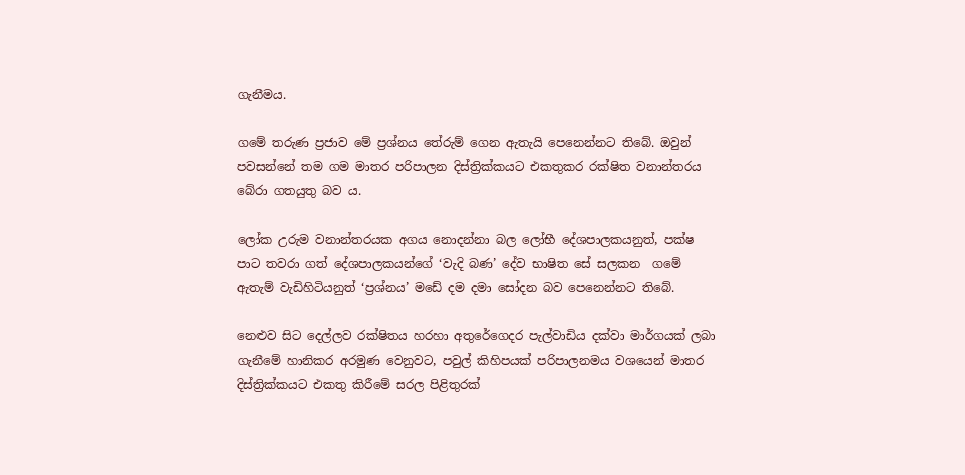ගැනීමය.

ගමේ තරුණ ප්‍රජාව මේ ප්‍රශ්නය තේරුම් ගෙන ඇතැයි පෙනෙන්නට තිබේ. ඔවුන් පවසන්නේ තම ගම මාතර පරිපාලන දිස්ත්‍රික්කයට එකතුකර රක්ෂිත වනාන්තරය බේරා ගතයුතු බව ය.

ලෝක උරුම වනාන්තරයක අගය නොදන්නා බල ලෝභී දේශපාලකයනුත්, පක්ෂ පාට තවරා ගත් දේශපාලකයන්ගේ ‘වැදි බණ’ දේව භාෂිත සේ සලකන  ගමේ ඇතැම් වැඩිහිටියනුත් ‘ප්‍රශ්නය’ මඩේ දම දමා සෝදන බව පෙනෙන්නට තිබේ.

නෙළුව සිට දෙල්ලව රක්ෂිතය හරහා අතුරේගෙදර පැල්වාඩිය දක්වා මාර්ගයක් ලබා ගැනීමේ හානිකර අරමුණ වෙනුවට, පවුල් කිහිපයක් පරිපාලනමය වශයෙන් මාතර දිස්ත්‍රික්කයට එකතු කිරීමේ සරල පිළිතුරක්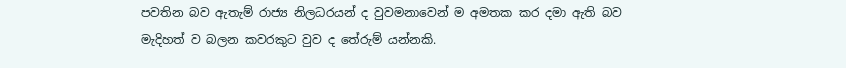පවතින බව ඇතැම් රාජ්‍ය නිලධරයන් ද වුවමනාවෙන් ම අමතක කර දමා ඇති බව මැදිහත් ව බලන කවරකුට වුව ද තේරුම් යන්නකි.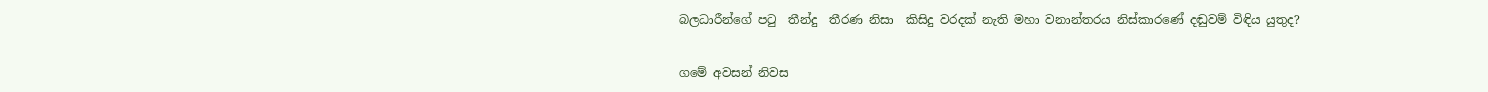බලධාරීන්ගේ පටු  තීන්දු  තීරණ නිසා  කිසිදු වරදක් නැති මහා වනාන්තරය නිස්කාරණේ දඬුවම් විඳිය යුතුද?

ගමේ අවසන් නිවස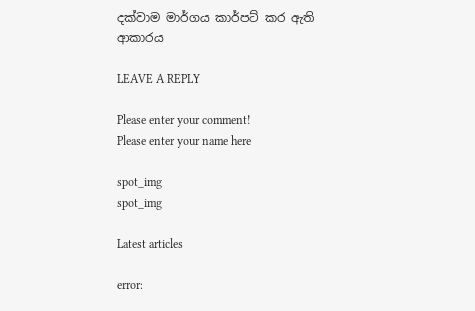දක්වාම මාර්ගය කාර්පට් කර ඇති ආකාරය

LEAVE A REPLY

Please enter your comment!
Please enter your name here

spot_img
spot_img

Latest articles

error: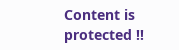Content is protected !!